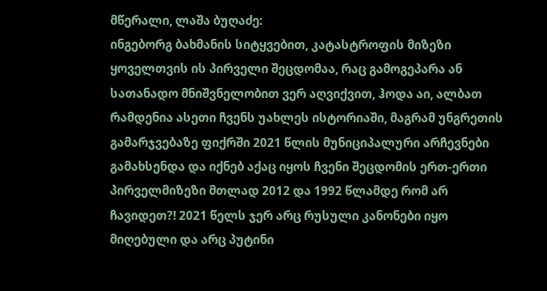მწერალი, ლაშა ბუღაძე:
ინგებორგ ბახმანის სიტყვებით, კატასტროფის მიზეზი ყოველთვის ის პირველი შეცდომაა, რაც გამოგეპარა ან სათანადო მნიშვნელობით ვერ აღვიქვით, ჰოდა აი, ალბათ რამდენია ასეთი ჩვენს უახლეს ისტორიაში, მაგრამ უნგრეთის გამარჯვებაზე ფიქრში 2021 წლის მუნიციპალური არჩევნები გამახსენდა და იქნებ აქაც იყოს ჩვენი შეცდომის ერთ-ერთი პირველმიზეზი მთლად 2012 და 1992 წლამდე რომ არ ჩავიდეთ?! 2021 წელს ჯერ არც რუსული კანონები იყო მიღებული და არც პუტინი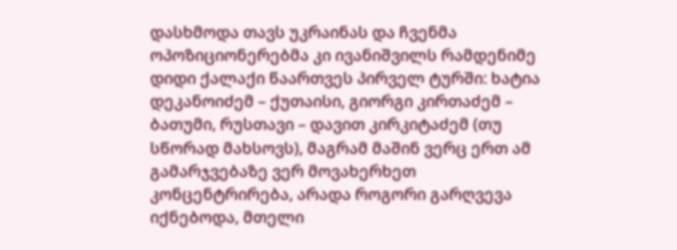დასხმოდა თავს უკრაინას და ჩვენმა ოპოზიციონერებმა კი ივანიშვილს რამდენიმე დიდი ქალაქი წაართვეს პირველ ტურში: ხატია დეკანოიძემ – ქუთაისი, გიორგი კირთაძემ – ბათუმი, რუსთავი – დავით კირკიტაძემ (თუ სწორად მახსოვს), მაგრამ მაშინ ვერც ერთ ამ გამარჯვებაზე ვერ მოვახერხეთ კონცენტრირება, არადა როგორი გარღვევა იქნებოდა, მთელი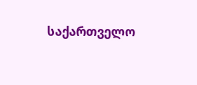საქართველო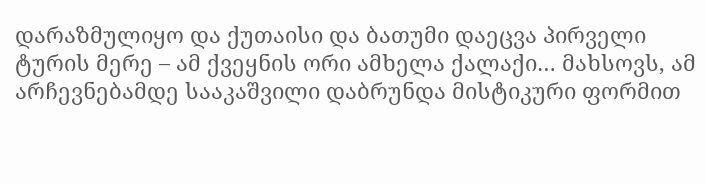დარაზმულიყო და ქუთაისი და ბათუმი დაეცვა პირველი ტურის მერე – ამ ქვეყნის ორი ამხელა ქალაქი… მახსოვს, ამ არჩევნებამდე სააკაშვილი დაბრუნდა მისტიკური ფორმით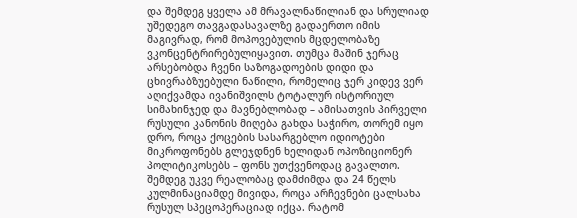და შემდეგ ყველა ამ მრავალნაწილიან და სრულიად უშედეგო თავგადასავალზე გადაერთო იმის მაგივრად, რომ მოპოვებულის მცდელობაზე ვკონცენტრირებულიყავით. თუმცა მაშინ ჯერაც არსებობდა ჩვენი საზოგადოების დიდი და ცხივრაბზუებული ნაწილი, რომელიც ჯერ კიდევ ვერ აღიქვამდა ივანიშვილს ტოტალურ ისტორიულ სიმახინჯედ და მავნებლობად – ამისათვის პირველი რუსული კანონის მიღება გახდა საჭირო, თორემ იყო დრო, როცა ქოცების სასარგებლო იდიოტები მიკროფონებს გლეჯდნენ ხელიდან ოპოზიციონერ პოლიტიკოსებს – ფონს უთქვენოდაც გავალთო. შემდეგ უკვე რეალობაც დამძიმდა და 24 წელს კულმინაციამდე მივიდა, როცა არჩევნები ცალსახა რუსულ სპეცოპერაციად იქცა. რატომ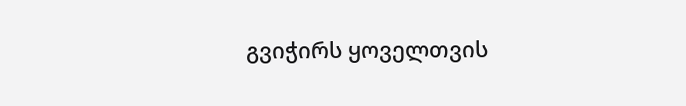გვიჭირს ყოველთვის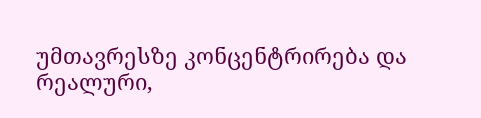უმთავრესზე კონცენტრირება და რეალური,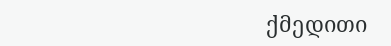ქმედითი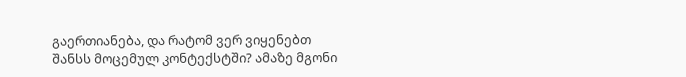გაერთიანება, და რატომ ვერ ვიყენებთ შანსს მოცემულ კონტექსტში? ამაზე მგონი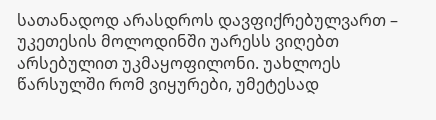სათანადოდ არასდროს დავფიქრებულვართ – უკეთესის მოლოდინში უარესს ვიღებთ არსებულით უკმაყოფილონი. უახლოეს წარსულში რომ ვიყურები, უმეტესად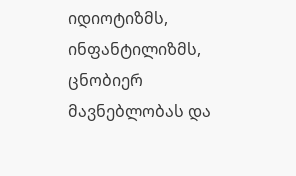იდიოტიზმს, ინფანტილიზმს, ცნობიერ მავნებლობას და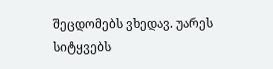შეცდომებს ვხედავ. უარეს სიტყვებს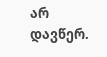არ დავწერ.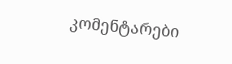კომენტარები